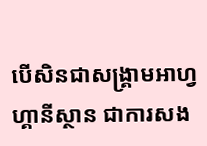បើសិនជាសង្គ្រាមអាហ្វហ្គានីស្ថាន ជាការសង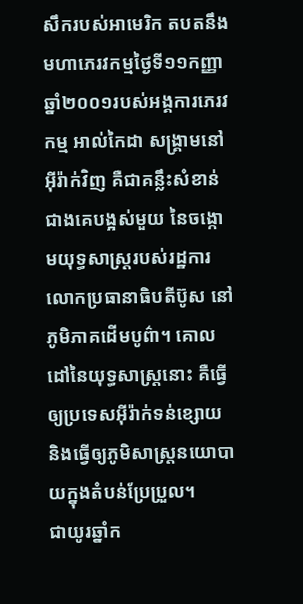សឹករបស់អាមេរិក តបតនឹងមហាភេរវកម្មថ្ងៃទី១១កញ្ញាឆ្នាំ២០០១របស់អង្គការភេរវកម្ម អាល់កៃដា សង្គ្រាមនៅអ៊ីរ៉ាក់វិញ គឺជាគន្លឹះសំខាន់ជាងគេបង្អស់មួយ នៃចង្កោមយុទ្ធសាស្រ្តរបស់រដ្ឋការលោកប្រធានាធិបតីប៊ូស នៅភូមិភាគដើមបូព៌ា។ គោលដៅនៃយុទ្ធសាស្រ្តនោះ គឺធ្វើឲ្យប្រទេសអ៊ីរ៉ាក់ទន់ខ្សោយ និងធ្វើឲ្យភូមិសាស្រ្តនយោបាយក្នុងតំបន់ប្រែប្រួល។
ជាយូរឆ្នាំក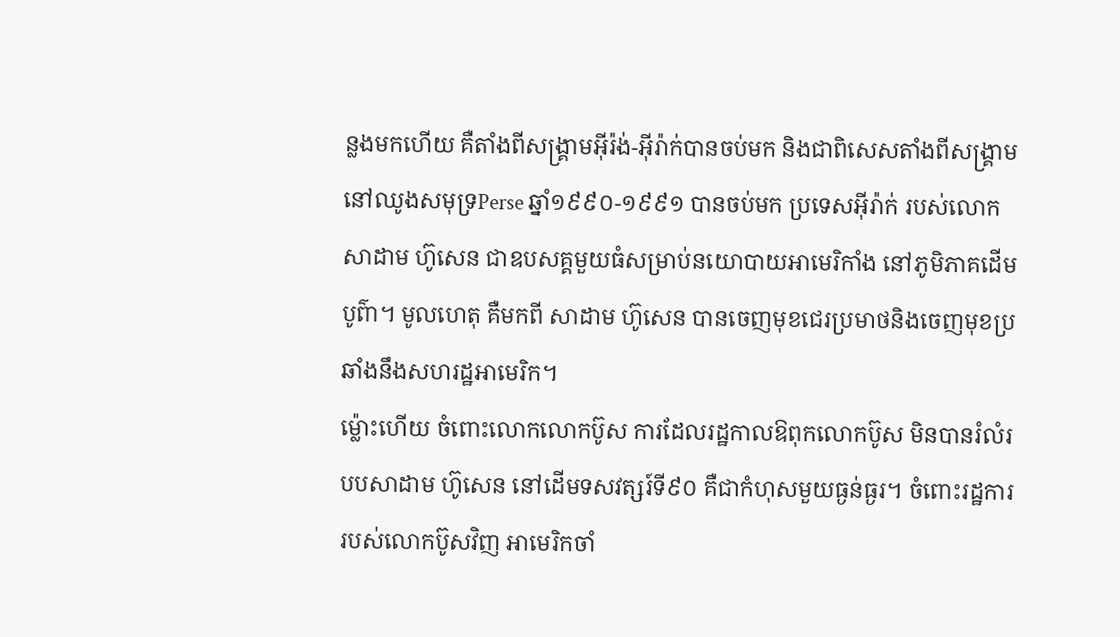ន្លងមកហើយ គឺតាំងពីសង្គ្រាមអ៊ីរ៉ង់-អ៊ីរ៉ាក់បានចប់មក និងជាពិសេសតាំងពីសង្គ្រាមនៅឈូងសមុទ្រPerse ឆ្នាំ១៩៩០-១៩៩១ បានចប់មក ប្រទេសអ៊ីរ៉ាក់ របស់លោក សាដាម ហ៊ូសេន ជាឧបសគ្គមួយធំសម្រាប់នយោបាយអាមេរិកាំង នៅភូមិភាគដើមបូព៌ា។ មូលហេតុ គឺមកពី សាដាម ហ៊ូសេន បានចេញមុខជេរប្រមាថនិងចេញមុខប្រឆាំងនឹងសហរដ្ឋអាមេរិក។
ម៉្លោះហើយ ចំពោះលោកលោកប៊ូស ការដែលរដ្ឋកាលឱពុកលោកប៊ូស មិនបានរំលំរបបសាដាម ហ៊ូសេន នៅដើមទសវត្សរ៍ទី៩០ គឺជាកំហុសមួយធ្ងន់ធ្ងរ។ ចំពោះរដ្ឋការរបស់លោកប៊ូសវិញ អាមេរិកចាំ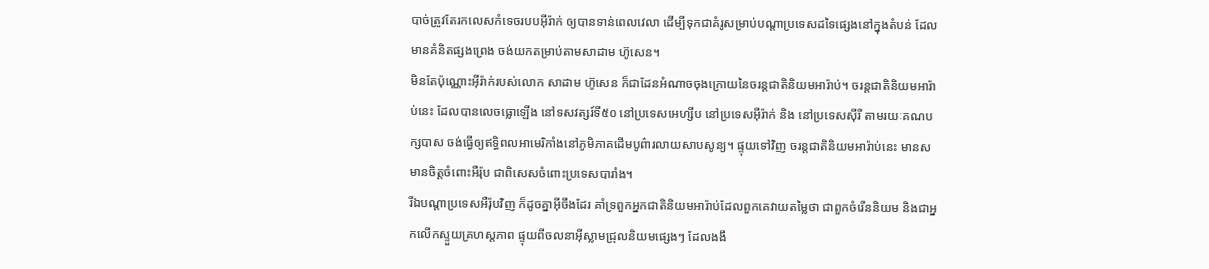បាច់ត្រូវតែរកលេសកំទេចរបបអ៊ីរ៉ាក់ ឲ្យបានទាន់ពេលវេលា ដើម្បីទុកជាគំរូសម្រាប់បណ្តាប្រទេសដទៃផ្សេងនៅក្នុងតំបន់ ដែលមានគំនិតផ្សងព្រេង ចង់យកតម្រាប់តាមសាដាម ហ៊ូសេន។
មិនតែប៉ុណ្ណោះអ៊ីរ៉ាក់របស់លោក សាដាម ហ៊ូសេន ក៏ជាដែនអំណាចចុងក្រោយនៃចរន្តជាតិនិយមអារ៉ាប់។ ចរន្តជាតិនិយមអារ៉ាប់នេះ ដែលបានលេចធ្លោឡើង នៅទសវត្សរ៍ទី៥០ នៅប្រទេសអេហ្សីប នៅប្រទេសអ៊ីរ៉ាក់ និង នៅប្រទេសស៊ីរី តាមរយៈគណបក្សបាស ចង់ធ្វើឲ្យឥទ្ធិពលអាមេរិកាំងនៅភូមិភាគដើមបូព៌ារលាយសាបសូន្យ។ ផ្ទុយទៅវិញ ចរន្តជាតិនិយមអារ៉ាប់នេះ មានសមានចិត្តចំពោះអឺរ៉ុប ជាពិសេសចំពោះប្រទេសបារាំង។
រីឯបណ្តាប្រទេសអឺរ៉ុបវិញ ក៏ដូចគ្នាអ៊ីចឹងដែរ គាំទ្រពួកអ្នកជាតិនិយមអារ៉ាប់ដែលពួកគេវាយតម្លៃថា ជាពួកចំរើននិយម និងជាអ្នកលើកស្ទួយគ្រហស្តភាព ផ្ទុយពីចលនាអ៊ីស្លាមជ្រុលនិយមផ្សេងៗ ដែលងងឹ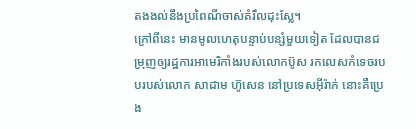តងងល់នឹងប្រពៃណីចាស់គំរឹលដុះស្លែ។
ក្រៅពីនេះ មានមូលហេតុបន្ទាប់បន្សំមួយទៀត ដែលបានជម្រុញឲ្យរដ្ឋការអាមេរិកាំងរបស់លោកប៊ូស រកលេសកំទេចរបបរបស់លោក សាដាម ហ៊ូសេន នៅប្រទេសអ៊ីរ៉ាក់ នោះគឺប្រេង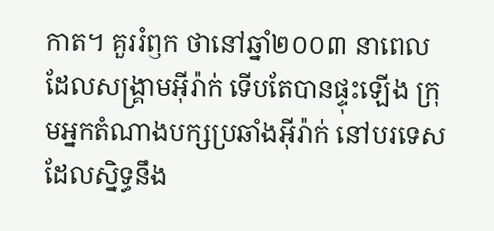កាត។ គួររំឭក ថានៅឆ្នាំ២០០៣ នាពេលដែលសង្គ្រាមអ៊ីរ៉ាក់ ទើបតែបានផ្ទុះឡើង ក្រុមអ្នកតំណាងបក្សប្រឆាំងអ៊ីរ៉ាក់ នៅបរទេសដែលស្និទ្ធនឹង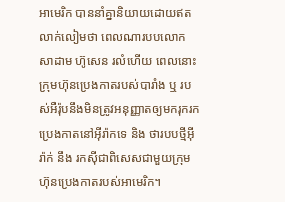អាមេរិក បាននាំគ្នានិយាយដោយឥតលាក់លៀមថា ពេលណារបបលោក សាដាម ហ៊ូសេន រលំហើយ ពេលនោះក្រុមហ៊ុនប្រេងកាតរបស់បារាំង ឬ របស់អឺរ៉ុបនឹងមិនត្រូវអនុញ្ញាតឲ្យមករុករកប្រេងកាតនៅអ៊ីរ៉ាកទេ និង ថារបបថ្មីអ៊ីរ៉ាក់ នឹង រកស៊ីជាពិសេសជាមួយក្រុមហ៊ុនប្រេងកាតរបស់អាមេរិក។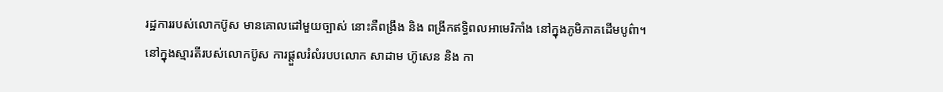រដ្ឋការរបស់លោកប៊ូស មានគោលដៅមួយច្បាស់ នោះគឺពង្រឹង និង ពង្រីកឥទ្ធិពលអាមេរិកាំង នៅក្នុងភូមិភាគដើមបូព៌ា។
នៅក្នុងស្មារតីរបស់លោកប៊ូស ការផ្តួលរំលំរបបលោក សាដាម ហ៊ូសេន និង កា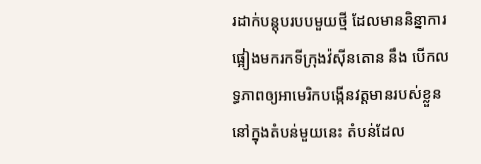រដាក់បន្តុបរបបមួយថ្មី ដែលមាននិន្នាការផ្អៀងមករកទីក្រុងវ៉ស៊ីនតោន នឹង បើកលទ្ធភាពឲ្យអាមេរិកបង្កើនវត្តមានរបស់ខ្លួន នៅក្នុងតំបន់មួយនេះ តំបន់ដែល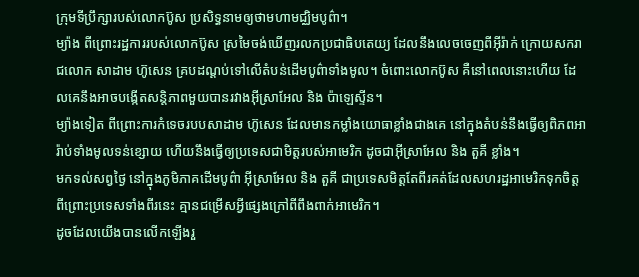ក្រុមទីប្រឹក្សារបស់លោកប៊ូស ប្រសិទ្ធនាមឲ្យថាមហាមជ្ឈិមបូព៌ា។
ម្យ៉ាង ពីព្រោះរដ្ឋការរបស់លោកប៊ូស ស្រមៃចង់ឃើញរលកប្រជាធិបតេយ្យ ដែលនឹងលេចចេញពីអ៊ីរ៉ាក់ ក្រោយសករាជលោក សាដាម ហ៊ូសេន គ្របដណ្តប់ទៅលើតំបន់ដើមបូព៌ាទាំងមូល។ ចំពោះលោកប៊ូស គឺនៅពេលនោះហើយ ដែលគេនឹងអាចបង្កើតសន្តិភាពមួយបានរវាងអ៊ីស្រាអែល និង ប៉ាឡេស្ទីន។
ម្យ៉ាងទៀត ពីព្រោះការកំទេចរបបសាដាម ហ៊ូសេន ដែលមានកម្លាំងយោធាខ្លាំងជាងគេ នៅក្នុងតំបន់នឹងធ្វើឲ្យពិភពអារ៉ាប់ទាំងមូលទន់ខ្សោយ ហើយនឹងធ្វើឲ្យប្រទេសជាមិត្តរបស់អាមេរិក ដូចជាអ៊ីស្រាអែល និង តួគី ខ្លាំង។
មកទល់សព្វថ្ងៃ នៅក្នុងភូមិភាគដើមបូព៌ា អ៊ីស្រាអែល និង តួគី ជាប្រទេសមិត្តតែពីរគត់ដែលសហរដ្ឋអាមេរិកទុកចិត្ត ពីព្រោះប្រទេសទាំងពីរនេះ គ្មានជម្រើសអ្វីផ្សេងក្រៅពីពឹងពាក់អាមេរិក។
ដូចដែលយើងបានលើកឡើងរួ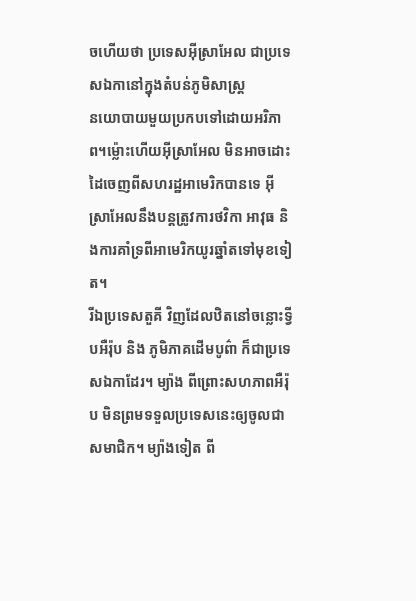ចហើយថា ប្រទេសអ៊ីស្រាអែល ជាប្រទេសឯកានៅក្នុងតំបន់ភូមិសាស្រ្ត
នយោបាយមួយប្រកបទៅដោយអរិភាព។ម្ល៉ោះហើយអ៊ីស្រាអែល មិនអាចដោះដៃចេញពីសហរដ្ឋអាមេរិកបានទេ អ៊ីស្រាអែលនឹងបន្តត្រូវការថវិកា អាវុធ និងការគាំទ្រពីអាមេរិកយូរឆ្នាំតទៅមុខទៀត។
រីឯប្រទេសតួគី វិញដែលឋិតនៅចន្លោះទ្វីបអឺរ៉ុប និង ភូមិភាគដើមបូព៌ា ក៏ជាប្រទេសឯកាដែរ។ ម្យ៉ាង ពីព្រោះសហភាពអឺរ៉ុប មិនព្រមទទួលប្រទេសនេះឲ្យចូលជាសមាជិក។ ម្យ៉ាងទៀត ពី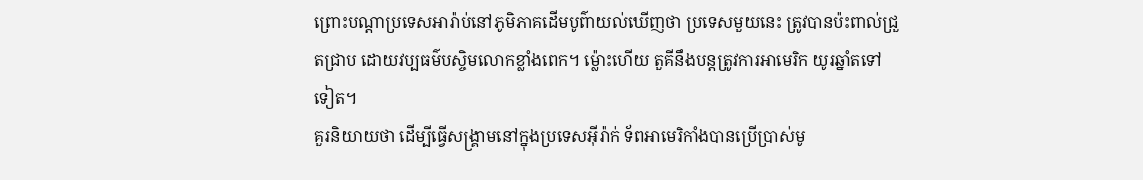ព្រោះបណ្តាប្រទេសអារ៉ាប់នៅភូមិភាគដើមបូព៌ាយល់ឃើញថា ប្រទេសមួយនេះ ត្រូវបានប៉ះពាល់ជ្រួតជ្រាប ដោយវប្បធម៌បស្ចិមលោកខ្លាំងពេក។ ម៉្លោះហើយ តួគីនឹងបន្តត្រូវការអាមេរិក យូរឆ្នាំតទៅទៀត។
គួរនិយាយថា ដើម្បីធ្វើសង្គ្រាមនៅក្នុងប្រទេសអ៊ីរ៉ាក់ ទ័ពអាមេរិកាំងបានប្រើប្រាស់មូ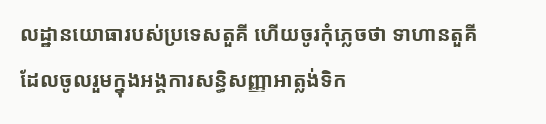លដ្ឋានយោធារបស់ប្រទេសតួគី ហើយចូរកុំភ្លេចថា ទាហានតួគី ដែលចូលរួមក្នុងអង្គការសន្ធិសញ្ញាអាត្លង់ទិក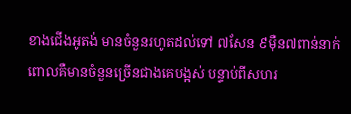ខាងជើងអូតង់ មានចំនួនរហូតដល់ទៅ ៧សែន ៩ម៉ឺន៧ពាន់នាក់ ពោលគឺមានចំនួនច្រើនជាងគេបង្អស់ បន្ទាប់ពីសហរ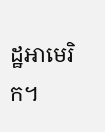ដ្ឋអាមេរិក។